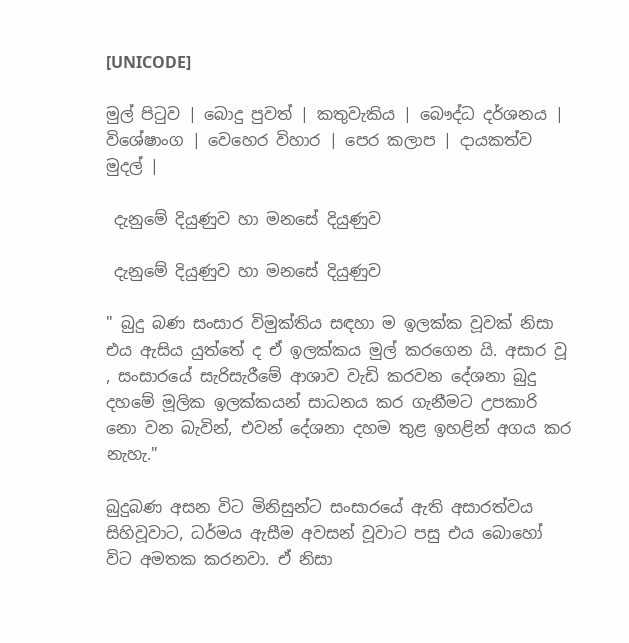[UNICODE]

මුල් පිටුව | බොදු පුවත් | කතුවැකිය | බෞද්ධ දර්ශනය | විශේෂාංග | වෙහෙර විහාර | පෙර කලාප | දායකත්ව මුදල් |

 දැනුමේ දියුණුව හා මනසේ දියුණුව

 දැනුමේ දියුණුව හා මනසේ දියුණුව

" බුදු බණ සංසාර විමුක්තිය සඳහා ම ඉලක්ක වූවක් නිසා එය ඇසිය යුත්තේ ද ඒ ඉලක්කය මුල් කරගෙන යි. අසාර වූ , සංසාරයේ සැරිසැරීමේ ආශාව වැඩි කරවන දේශනා බුදු දහමේ මූලික ඉලක්කයන් සාධනය කර ගැනීමට උපකාරි නො වන බැවින්, එවන් දේශනා දහම තුළ ඉහළින් අගය කර නැහැ."

බුදුබණ අසන විට මිනිසුන්ට සංසාරයේ ඇති අසාරත්වය සිහිවූවාට, ධර්මය ඇසීම අවසන් වූවාට පසු එය බොහෝ විට අමතක කරනවා. ඒ නිසා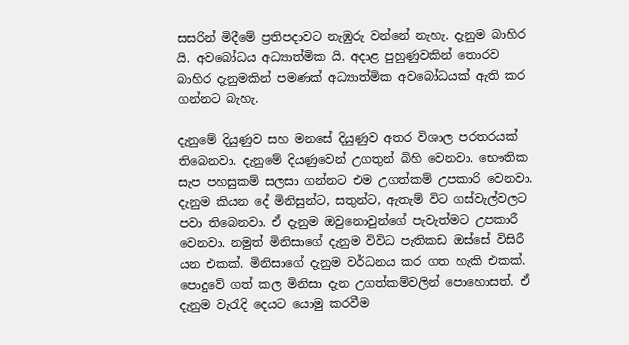සසරින් මිදීමේ ප්‍රතිපදාවට නැඹුරු වන්නේ නැහැ. දැනුම බාහිර යි. අවබෝධය අධ්‍යාත්මික යි. අදාළ පුහුණුවකින් තොරව බාහිර දැනුමකින් පමණක් අධ්‍යාත්මික අවබෝධයක් ඇති කර ගන්නට බැහැ.

දැනුමේ දියුණුව සහ මනසේ දියුණුව අතර විශාල පරතරයක් තිබෙනවා. දැනුමේ දියණුවෙන් උගතුන් බිහි වෙනවා. භෞතික සැප පහසුකම් සලසා ගන්නට එම උගත්කම් උපකාරි වෙනවා. දැනුම කියන දේ මිනිසුන්ට, සතුන්ට, ඇතැම් විට ගස්වැල්වලට පවා තිබෙනවා. ඒ දැනුම ඔවුනොවුන්ගේ පැවැත්මට උපකාරී වෙනවා. නමුත් මිනිසාගේ දැනුම විවිධ පැතිකඩ ඔස්සේ විසිරී යන එකක්. මිනිසාගේ දැනුම වර්ධනය කර ගත හැකි එකක්. පොදුවේ ගත් කල මිනිසා දැන උගත්කම්වලින් පොහොසත්. ඒ දැනුම වැරැදි දෙයට යොමු කරවීම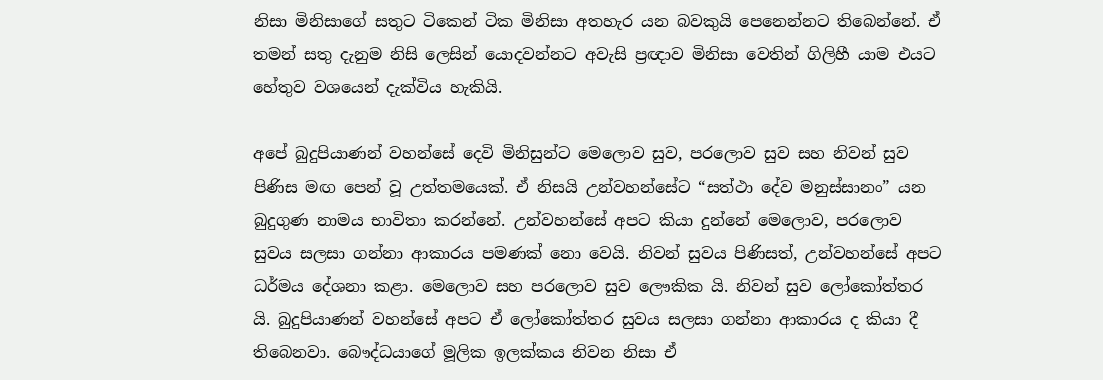නිසා මිනිසාගේ සතුට ටිකෙන් ටික මිනිසා අතහැර යන බවකුයි පෙනෙන්නට තිබෙන්නේ. ඒ තමන් සතු දැනුම නිසි ලෙසින් යොදවන්නට අවැසි ප්‍රඥාව මිනිසා වෙතින් ගිලිහී යාම එයට හේතුව වශයෙන් දැක්විය හැකියි.

අපේ බුදුපියාණන් වහන්සේ දෙවි මිනිසුන්ට මෙලොව සුව, පරලොව සුව සහ නිවන් සුව පිණිස මඟ පෙන් වූ උත්තමයෙක්. ඒ නිසයි උන්වහන්සේට “සත්ථා දේව මනුස්සානං” යන බුදුගුණ නාමය භාවිතා කරන්නේ. උන්වහන්සේ අපට කියා දුන්නේ මෙලොව, පරලොව සුවය සලසා ගන්නා ආකාරය පමණක් නො වෙයි. නිවන් සුවය පිණිසත්, උන්වහන්සේ අපට ධර්මය දේශනා කළා. මෙලොව සහ පරලොව සුව ලෞකික යි. නිවන් සුව ලෝකෝත්තර යි. බුදුපියාණන් වහන්සේ අපට ඒ ලෝකෝත්තර සුවය සලසා ගන්නා ආකාරය ද කියා දී තිබෙනවා. බෞද්ධයාගේ මූලික ඉලක්කය නිවන නිසා ඒ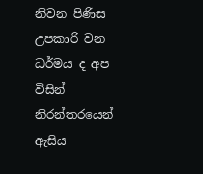නිවන පිණිස උපකාරි වන ධර්මය ද අප විසින් නිරන්තරයෙන් ඇසිය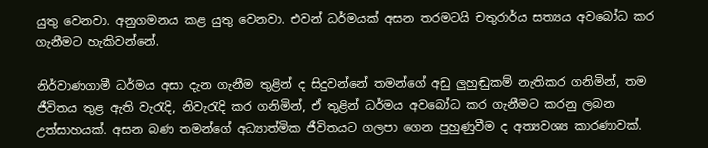යුතු වෙනවා. අනුගමනය කළ යුතු වෙනවා. එවන් ධර්මයක් අසන තරමටයි චතුරාර්ය සත්‍යය අවබෝධ කර ගැනීමට හැකිවන්නේ.

නිර්වාණගාමී ධර්මය අසා දැන ගැනීම තුළින් ද සිදුවන්නේ තමන්ගේ අඩු ලුහුඬුකම් නැතිකර ගනිමින්, තම ජීවිතය තුළ ඇති වැරැදි, නිවැරැදි කර ගනිමින්, ඒ තුළින් ධර්මය අවබෝධ කර ගැනීමට කරනු ලබන උත්සාහයක්. අසන බණ තමන්ගේ අධ්‍යාත්මික ජීවිතයට ගලපා ගෙන පුහුණුවීම ද අත්‍යවශ්‍ය කාරණාවක්.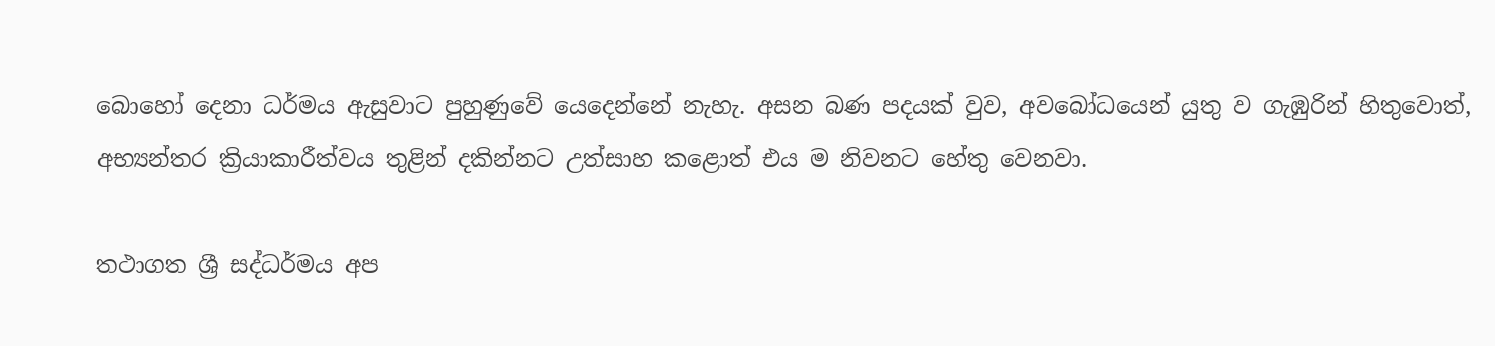බොහෝ දෙනා ධර්මය ඇසුවාට පුහුණුවේ යෙදෙන්නේ නැහැ. අසන බණ පදයක් වුව, අවබෝධයෙන් යුතු ව ගැඹුරින් හිතුවොත්, අභ්‍යන්තර ක්‍රියාකාරීත්වය තුළින් දකින්නට උත්සාහ කළොත් එය ම නිවනට හේතු වෙනවා.

තථාගත ශ්‍රී සද්ධර්මය අප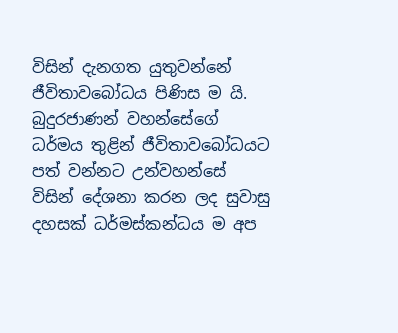විසින් දැනගත යුතුවන්නේ ජීවිතාවබෝධය පිණිස ම යි. බුදුරජාණන් වහන්සේගේ ධර්මය තුළින් ජීවිතාවබෝධයට පත් වන්නට උන්වහන්සේ විසින් දේශනා කරන ලද සුවාසු දහසක් ධර්මස්කන්ධය ම අප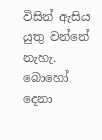විසින් ඇසිය යුතු වන්නේ නැහැ. බොහෝ දෙනා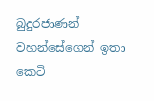බුදුරජාණන් වහන්සේගෙන් ඉතා කෙටි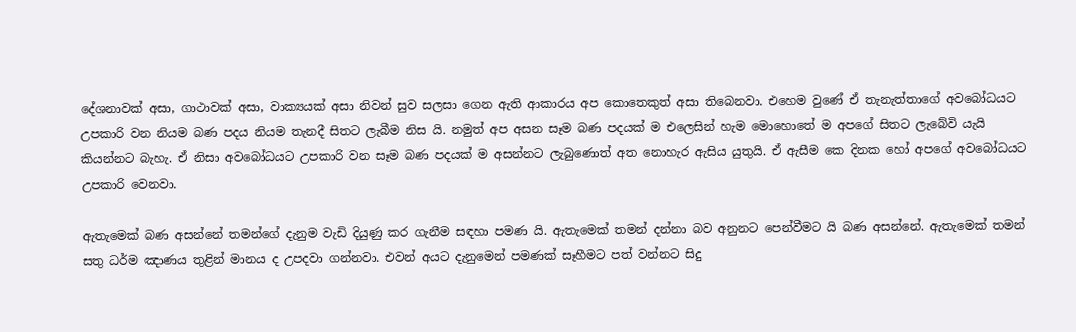දේශනාවක් අසා, ගාථාවක් අසා, වාක්‍යයක් අසා නිවන් සුව සලසා ගෙන ඇති ආකාරය අප කොතෙකුත් අසා තිබෙනවා. එහෙම වුණේ ඒ තැනැත්තාගේ අවබෝධයට උපකාරි වන නියම බණ පදය නියම තැනදී සිතට ලැබීම නිස යි. නමුත් අප අසන සෑම බණ පදයක් ම එලෙසින් හැම මොහොතේ ම අපගේ සිතට ලැබේවි යැයි කියන්නට බැහැ. ඒ නිසා අවබෝධයට උපකාරි වන සෑම බණ පදයක් ම අසන්නට ලැබුණොත් අත නොහැර ඇසිය යුතුයි. ඒ ඇසීම කෙ දිනක හෝ අපගේ අවබෝධයට උපකාරි වෙනවා.

ඇතැමෙක් බණ අසන්නේ තමන්ගේ දැනුම වැඩි දියුණු කර ගැනීම සඳහා පමණ යි. ඇතැමෙක් තමන් දන්නා බව අනුනට පෙන්වීමට යි බණ අසන්නේ. ඇතැමෙක් තමන් සතු ධර්ම ඤාණය තුළින් මානය ද උපදවා ගන්නවා. එවන් අයට දැනුමෙන් පමණක් සෑහීමට පත් වන්නට සිදු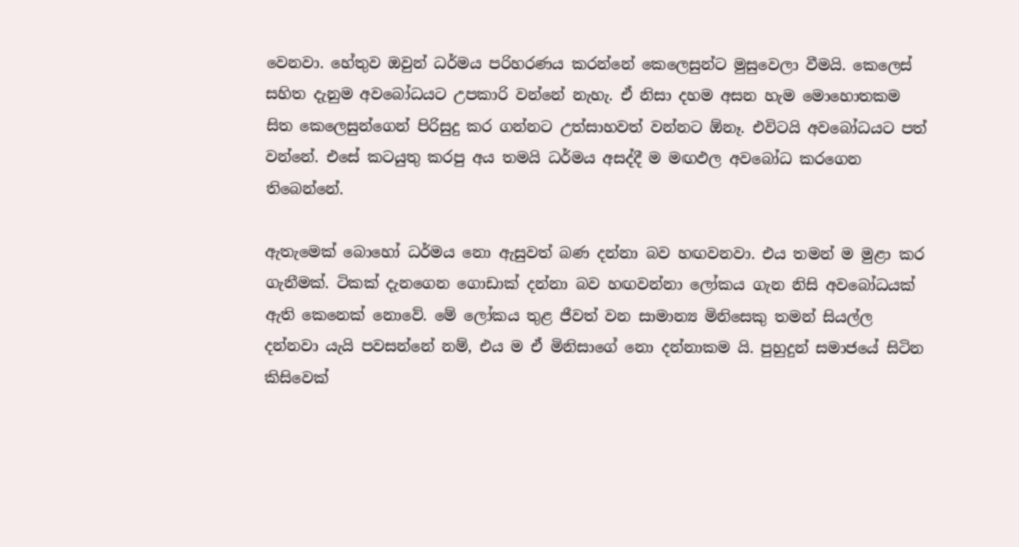වෙනවා. හේතුව ඔවුන් ධර්මය පරිහරණය කරන්නේ කෙලෙසුන්ට මුසුවෙලා වීමයි. කෙලෙස් සහිත දැනුම අවබෝධයට උපකාරි වන්නේ නැහැ. ඒ නිසා දහම අසන හැම මොහොතකම සිත කෙලෙසුන්ගෙන් පිරිසුදු කර ගන්නට උත්සාහවත් වන්නට ඕනෑ. එවිටයි අවබෝධයට පත් වන්නේ. එසේ කටයුතු කරපු අය තමයි ධර්මය අසද්දී ම මඟඵල අවබෝධ කරගෙන තිබෙන්නේ.

ඇතැමෙක් බොහෝ ධර්මය නො ඇසුවත් බණ දන්නා බව හඟවනවා. එය තමන් ම මුළා කර ගැනීමක්. ටිකක් දැනගෙන ගොඩාක් දන්නා බව හඟවන්නා ලෝකය ගැන නිසි අවබෝධයක් ඇති කෙනෙක් නොවේ. මේ ලෝකය තුළ ජීවත් වන සාමාන්‍ය මිනිසෙකු තමන් සියල්ල දන්නවා යැයි පවසන්නේ නම්, එය ම ඒ මිනිසාගේ නො දන්නාකම යි. පුහුදුන් සමාජයේ සිටින කිසිවෙක්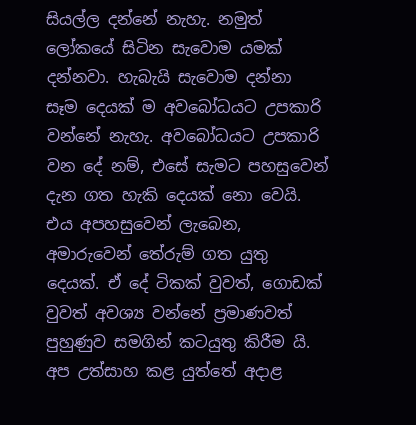සියල්ල දන්නේ නැහැ. නමුත් ලෝකයේ සිටින සැවොම යමක් දන්නවා. හැබැයි සැවොම දන්නා සෑම දෙයක් ම අවබෝධයට උපකාරි වන්නේ නැහැ. අවබෝධයට උපකාරි වන දේ නම්, එසේ සැමට පහසුවෙන් දැන ගත හැකි දෙයක් නො වෙයි. එය අපහසුවෙන් ලැබෙන, අමාරුවෙන් තේරුම් ගත යුතු දෙයක්. ඒ දේ ටිකක් වුවත්, ගොඩක් වුවත් අවශ්‍ය වන්නේ ප්‍රමාණවත් පුහුණුව සමගින් කටයුතු කිරීම යි. අප උත්සාහ කළ යුත්තේ අදාළ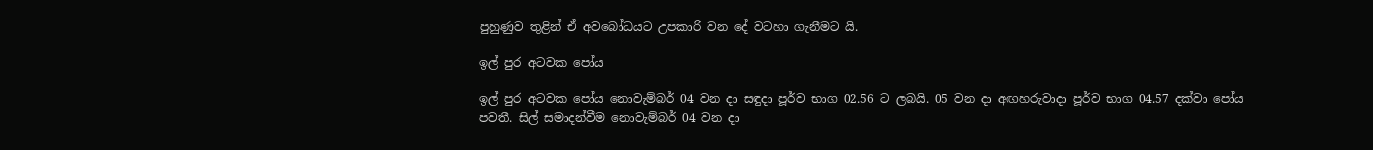පුහුණුව තුළින් ඒ අවබෝධයට උපකාරි වන දේ වටහා ගැනීමට යි.

ඉල් පුර අටවක පෝය

ඉල් පුර අටවක පෝය නොවැම්බර් 04 වන දා සඳුදා පූර්ව භාග 02.56 ට ලබයි. 05 වන දා අඟහරුවාදා පූර්ව භාග 04.57 දක්වා පෝය පවතී. සිල් සමාදන්වීම නොවැම්බර් 04 වන දා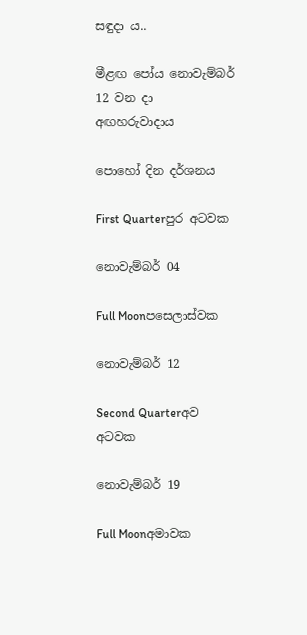සඳුදා ය..

මීළඟ පෝය නොවැම්බර් 12 වන දා අඟහරුවාදාය

පොහෝ දින දර්ශනය

First Quarterපුර අටවක

නොවැම්බර් 04

Full Moonපසෙලාස්වක

නොවැම්බර් 12

Second Quarterඅව අටවක

නොවැම්බර් 19

Full Moonඅමාවක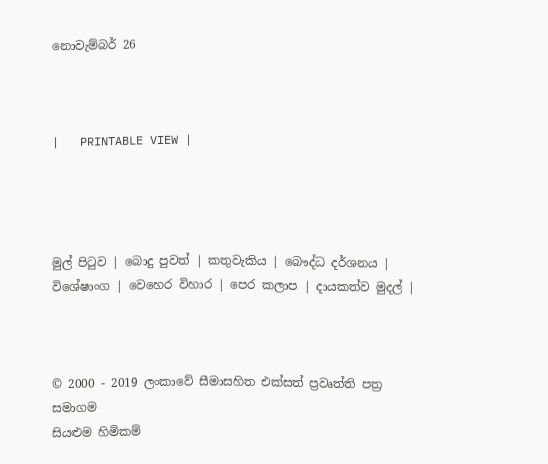නොවැම්බර් 26



|   PRINTABLE VIEW |




මුල් පිටුව | බොදු පුවත් | කතුවැකිය | බෞද්ධ දර්ශනය | විශේෂාංග | වෙහෙර විහාර | පෙර කලාප | දායකත්ව මුදල් |



© 2000 - 2019 ලංකාවේ සීමාසහිත එක්සත් ප්‍රවෘත්ති පත්‍ර සමාගම
සියළුම හිමිකම්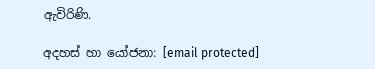ඇවිරිණි.

අදහස් හා යෝජනා: [email protected]